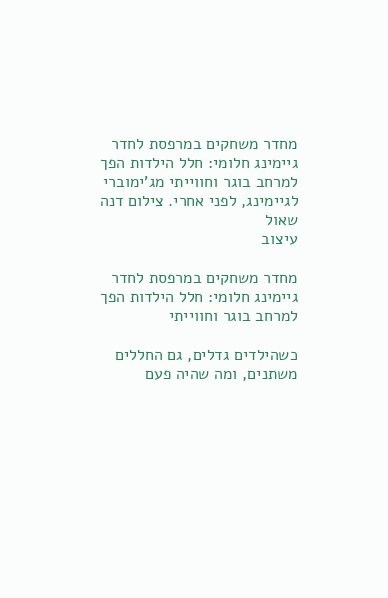מחדר משחקים במרפסת לחדר גיימינג חלומי: חלל הילדות הפך למרחב בוגר וחווייתי מג'ימוברי לגיימינג, לפני אחרי. צילום דנה שאול
עיצוב

מחדר משחקים במרפסת לחדר גיימינג חלומי: חלל הילדות הפך למרחב בוגר וחווייתי

כשהילדים גדלים, גם החללים משתנים, ומה שהיה פעם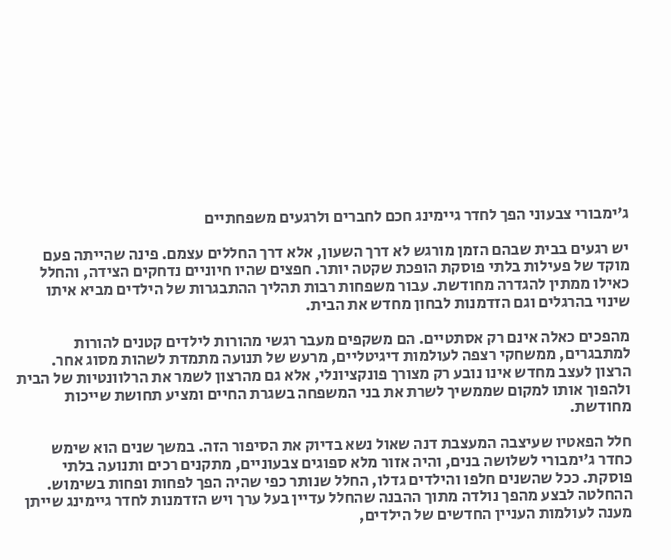ג'ימבורי צבעוני הפך לחדר גיימינג חכם לחברים ולרגעים משפחתיים

יש רגעים בבית שבהם הזמן מורגש לא דרך השעון, אלא דרך החללים עצמם. פינה שהייתה פעם מוקד של פעילות בלתי פוסקת הופכת שקטה יותר. חפצים שהיו חיוניים נדחקים הצידה, והחלל כאילו ממתין להגדרה מחודשת. עבור משפחות רבות תהליך ההתבגרות של הילדים מביא איתו שינוי בהרגלים וגם הזדמנות לבחון מחדש את הבית.

מהפכים כאלה אינם רק אסתטיים. הם משקפים מעבר רגשי מהורות לילדים קטנים להורות למתבגרים, ממשחקי רצפה לעולמות דיגיטליים, מרעש של תנועה מתמדת לשהות מסוג אחר. הרצון לעצב מחדש אינו נובע רק מצורך פונקציונלי, אלא גם מהרצון לשמר את הרלוונטיות של הבית ולהפוך אותו למקום שממשיך לשרת את בני המשפחה בשגרת החיים ומציע תחושת שייכות מחודשת.

חלל הפאטיו שעיצבה המעצבת דנה שאול נשא בדיוק את הסיפור הזה. במשך שנים הוא שימש כחדר ג'ימבורי לשלושה בנים, והיה אזור מלא ספוגים צבעוניים, מתקנים רכים ותנועה בלתי פוסקת. ככל שהשנים חלפו והילדים גדלו, החלל שנותר כפי שהיה הפך לפחות ופחות בשימוש. ההחלטה לבצע מהפך נולדה מתוך ההבנה שהחלל עדיין בעל ערך ויש הזדמנות לחדר גיימינג שייתן מענה לעולמות העניין החדשים של הילדים,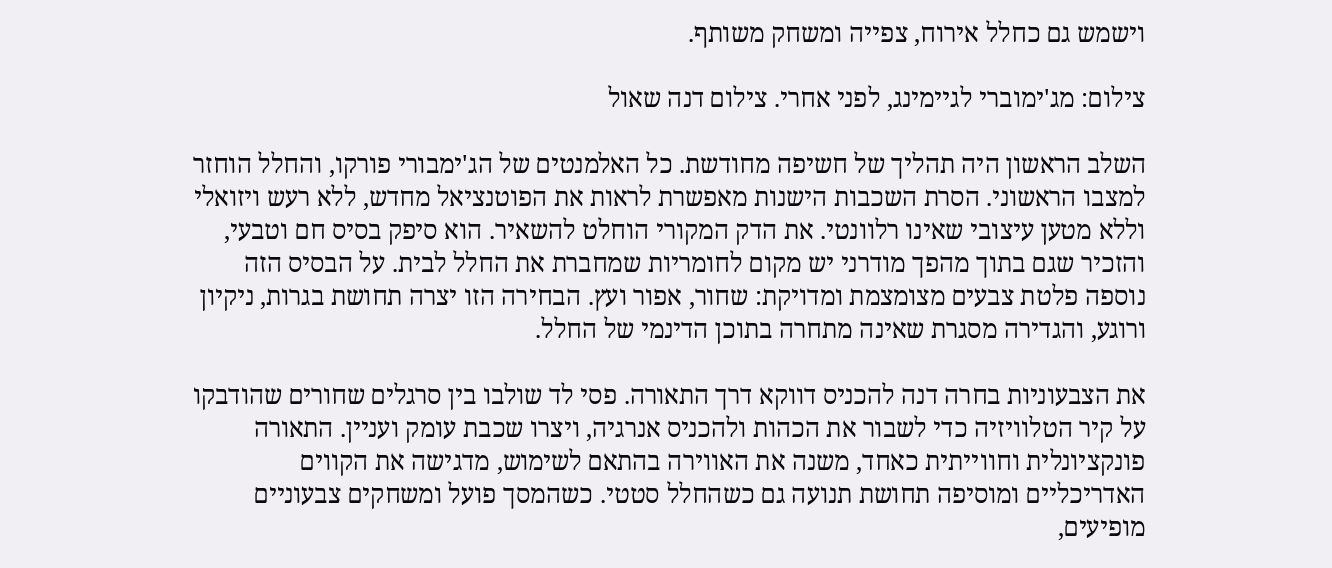וישמש גם כחלל אירוח, צפייה ומשחק משותף.

צילום: מג'ימוברי לגיימינג, לפני אחרי. צילום דנה שאול

השלב הראשון היה תהליך של חשיפה מחודשת. כל האלמנטים של הג'ימבורי פורקו, והחלל הוחזר למצבו הראשוני. הסרת השכבות הישנות מאפשרת לראות את הפוטנציאל מחדש, ללא רעש ויזואלי וללא מטען עיצובי שאינו רלוונטי. את הדק המקורי הוחלט להשאיר. הוא סיפק בסיס חם וטבעי, והזכיר שגם בתוך מהפך מודרני יש מקום לחומריות שמחברת את החלל לבית. על הבסיס הזה נוספה פלטת צבעים מצומצמת ומדויקת: שחור, אפור ועץ. הבחירה הזו יצרה תחושת בגרות, ניקיון ורוגע, והגדירה מסגרת שאינה מתחרה בתוכן הדינמי של החלל.

את הצבעוניות בחרה דנה להכניס דווקא דרך התאורה. פסי לד שולבו בין סרגלים שחורים שהודבקו על קיר הטלוויזיה כדי לשבור את הכהות ולהכניס אנרגיה, ויצרו שכבת עומק ועניין. התאורה פונקציונלית וחווייתית כאחד, משנה את האווירה בהתאם לשימוש, מדגישה את הקווים האדריכליים ומוסיפה תחושת תנועה גם כשהחלל סטטי. כשהמסך פועל ומשחקים צבעוניים מופיעים,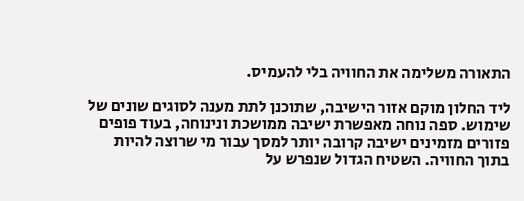התאורה משלימה את החוויה בלי להעמיס.

ליד החלון מוקם אזור הישיבה, שתוכנן לתת מענה לסוגים שונים של שימוש. ספה נוחה מאפשרת ישיבה ממושכת ונינוחה, בעוד פופים פזורים מזמינים ישיבה קרובה יותר למסך עבור מי שרוצה להיות בתוך החוויה. השטיח הגדול שנפרש על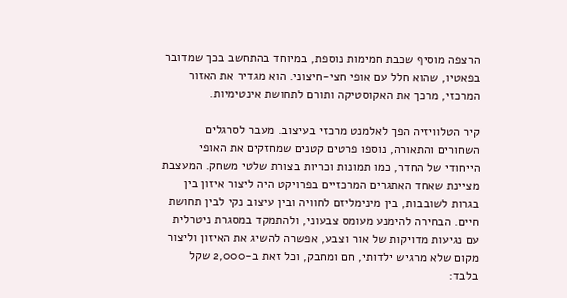הרצפה מוסיף שכבת חמימות נוספת, במיוחד בהתחשב בכך שמדובר בפאטיו, שהוא חלל עם אופי חצי-חיצוני. הוא מגדיר את האזור המרכזי, מרכך את האקוסטיקה ותורם לתחושת אינטימיות.

קיר הטלוויזיה הפך לאלמנט מרכזי בעיצוב. מעבר לסרגלים השחורים והתאורה, נוספו פרטים קטנים שמחזקים את האופי הייחודי של החדר, כמו תמונות וכריות בצורת שלטי משחק. המעצבת מציינת שאחד האתגרים המרכזיים בפרויקט היה ליצור איזון בין בגרות לשובבות, בין מינימליזם לחוויה ובין עיצוב נקי לבין תחושת חיים. הבחירה להימנע מעומס צבעוני, ולהתמקד במסגרת ניטרלית עם נגיעות מדויקות של אור וצבע, אפשרה להשיג את האיזון וליצור מקום שלא מרגיש ילדותי, חם ומחבק, וכל זאת ב-2,000 שקל בלבד: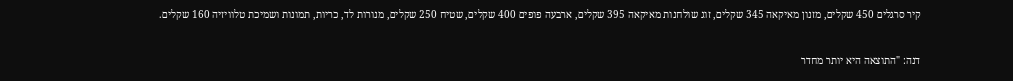קיר סרגלים 450 שקלים, מזנון מאיקאה 345 שקלים, זוג שולחנות מאיקאה 395 שקלים, ארבעה פופים 400 שקלים, שטיח 250 שקלים, מנורות לד, כריות, תמונות ושמיכת טלוויזיה 160 שקלים.

דנה: "התוצאה היא יותר מחדר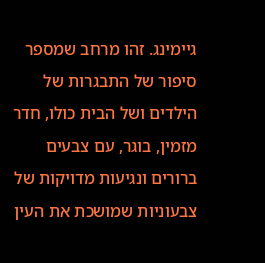גיימינג. זהו מרחב שמספר סיפור של התבגרות של הילדים ושל הבית כולו, חדר מזמין, בוגר, עם צבעים ברורים ונגיעות מדויקות של צבעוניות שמושכת את העין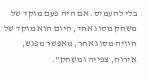בלי להעמיס. אם היה פעם מוקד של משחק מסוג אחד, היום הוא מוקד של חוויה מסוג אחר, מאפשר מפגש, אירוח, צפייה ומשחק".